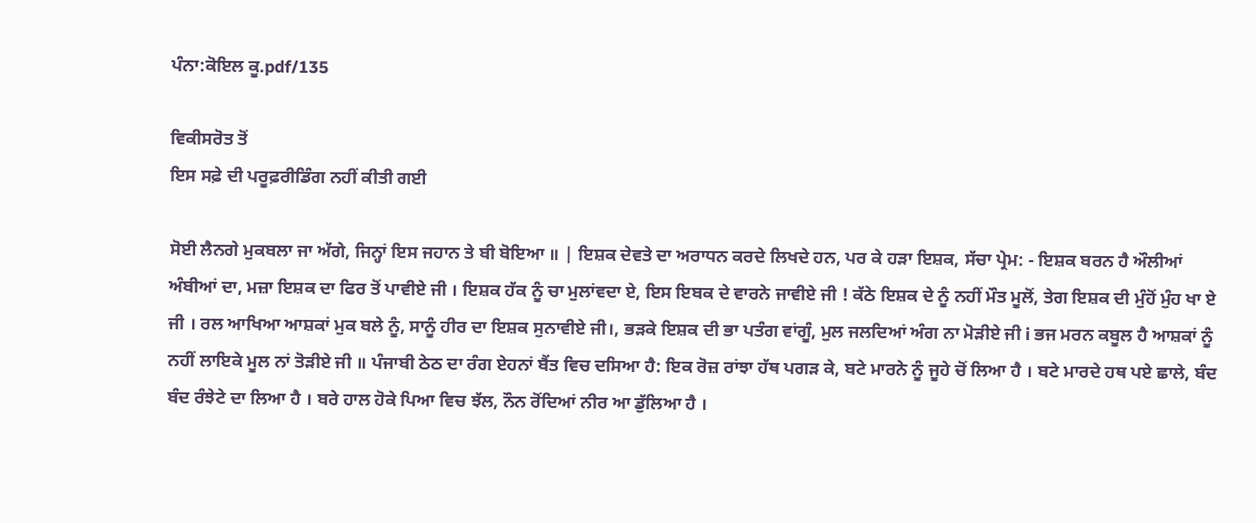ਪੰਨਾ:ਕੋਇਲ ਕੂ.pdf/135

ਵਿਕੀਸਰੋਤ ਤੋਂ
ਇਸ ਸਫ਼ੇ ਦੀ ਪਰੂਫ਼ਰੀਡਿੰਗ ਨਹੀਂ ਕੀਤੀ ਗਈ

ਸੋਈ ਲੈਨਗੇ ਮੁਕਬਲਾ ਜਾ ਅੱਗੇ, ਜਿਨ੍ਹਾਂ ਇਸ ਜਹਾਨ ਤੇ ਬੀ ਬੋਇਆ ॥ | ਇਸ਼ਕ ਦੇਵਤੇ ਦਾ ਅਰਾਧਨ ਕਰਦੇ ਲਿਖਦੇ ਹਨ, ਪਰ ਕੇ ਹੜਾ ਇਸ਼ਕ, ਸੱਚਾ ਪ੍ਰੇਮ: - ਇਸ਼ਕ ਬਰਨ ਹੈ ਔਲੀਆਂ ਅੰਬੀਆਂ ਦਾ, ਮਜ਼ਾ ਇਸ਼ਕ ਦਾ ਫਿਰ ਤੋਂ ਪਾਵੀਏ ਜੀ । ਇਸ਼ਕ ਹੱਕ ਨੂੰ ਚਾ ਮੁਲਾਂਵਦਾ ਏ, ਇਸ ਇਬਕ ਦੇ ਵਾਰਨੇ ਜਾਵੀਏ ਜੀ ! ਕੱਠੇ ਇਸ਼ਕ ਦੇ ਨੂੰ ਨਹੀਂ ਮੌਤ ਮੂਲੋਂ, ਤੇਗ ਇਸ਼ਕ ਦੀ ਮੁੰਹੋਂ ਮੁੰਹ ਖਾ ਏ ਜੀ । ਰਲ ਆਖਿਆ ਆਸ਼ਕਾਂ ਮੁਕ ਬਲੇ ਨੂੰ, ਸਾਨੂੰ ਹੀਰ ਦਾ ਇਸ਼ਕ ਸੁਨਾਵੀਏ ਜੀ।, ਭੜਕੇ ਇਸ਼ਕ ਦੀ ਭਾ ਪਤੰਗ ਵਾਂਗੂੰ, ਮੁਲ ਜਲਦਿਆਂ ਅੰਗ ਨਾ ਮੋੜੀਏ ਜੀ i ਭਜ ਮਰਨ ਕਬੂਲ ਹੈ ਆਸ਼ਕਾਂ ਨੂੰ ਨਹੀਂ ਲਾਇਕੇ ਮੂਲ ਨਾਂ ਤੋੜੀਏ ਜੀ ॥ ਪੰਜਾਬੀ ਠੇਠ ਦਾ ਰੰਗ ਏਹਨਾਂ ਬੈਂਤ ਵਿਚ ਦਸਿਆ ਹੈ: ਇਕ ਰੋਜ਼ ਰਾਂਝਾ ਹੱਥ ਪਗੜ ਕੇ, ਬਟੇ ਮਾਰਨੇ ਨੂੰ ਜੂਹੇ ਚੋਂ ਲਿਆ ਹੈ । ਬਟੇ ਮਾਰਦੇ ਹਥ ਪਏ ਛਾਲੇ, ਬੰਦ ਬੰਦ ਰੰਝੇਟੇ ਦਾ ਲਿਆ ਹੈ । ਬਰੇ ਹਾਲ ਹੋਕੇ ਪਿਆ ਵਿਚ ਝੱਲ, ਨੌਨ ਰੋਂਦਿਆਂ ਨੀਰ ਆ ਡੁੱਲਿਆ ਹੈ ।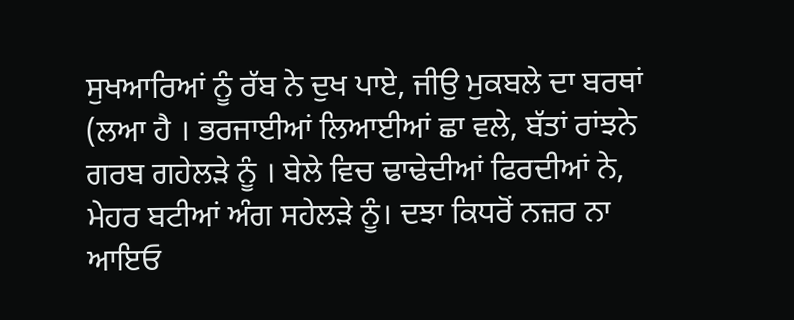ਸੁਖਆਰਿਆਂ ਨੂੰ ਰੱਬ ਨੇ ਦੁਖ ਪਾਏ, ਜੀਉ ਮੁਕਬਲੇ ਦਾ ਬਰਥਾਂ (ਲਆ ਹੈ । ਭਰਜਾਈਆਂ ਲਿਆਈਆਂ ਛਾ ਵਲੇ, ਬੱਤਾਂ ਰਾਂਝਨੇ ਗਰਬ ਗਹੇਲੜੇ ਨੂੰ । ਬੇਲੇ ਵਿਚ ਢਾਢੇਦੀਆਂ ਫਿਰਦੀਆਂ ਨੇ, ਮੇਹਰ ਬਟੀਆਂ ਅੰਗ ਸਹੇਲੜੇ ਨੂੰ। ਦਝਾ ਕਿਧਰੋਂ ਨਜ਼ਰ ਨਾ ਆਇਓ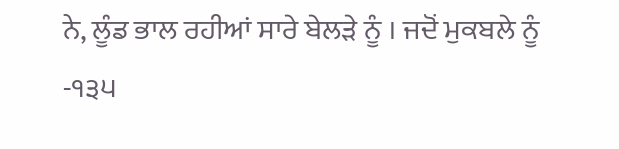ਨੇ, ਲੂੰਡ ਭਾਲ ਰਹੀਆਂ ਸਾਰੇ ਬੇਲੜੇ ਨੂੰ । ਜਦੋਂ ਮੁਕਬਲੇ ਨੂੰ -੧੩੫